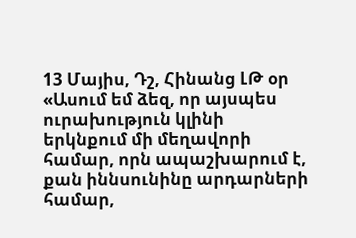13 Մայիս, Դշ, Հինանց ԼԹ օր
«Ասում եմ ձեզ, որ այսպես ուրախություն կլինի երկնքում մի մեղավորի համար, որն ապաշխարում է, քան իննսունինը արդարների համար,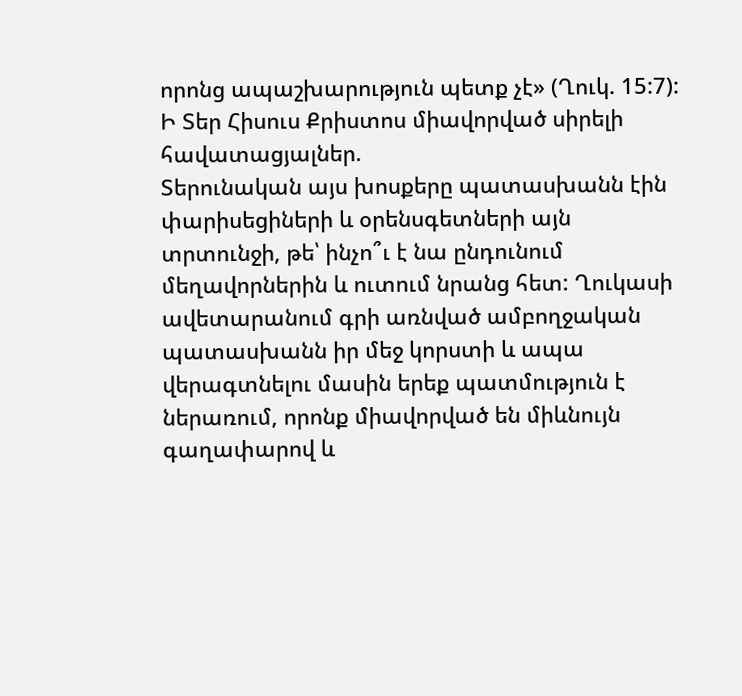որոնց ապաշխարություն պետք չէ» (Ղուկ. 15:7):
Ի Տեր Հիսուս Քրիստոս միավորված սիրելի հավատացյալներ.
Տերունական այս խոսքերը պատասխանն էին փարիսեցիների և օրենսգետների այն տրտունջի, թե՝ ինչո՞ւ է նա ընդունում մեղավորներին և ուտում նրանց հետ: Ղուկասի ավետարանում գրի առնված ամբողջական պատասխանն իր մեջ կորստի և ապա վերագտնելու մասին երեք պատմություն է ներառում, որոնք միավորված են միևնույն գաղափարով և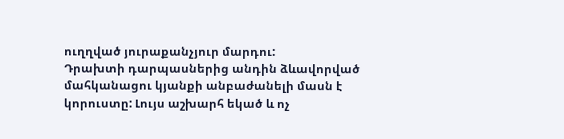ուղղված յուրաքանչյուր մարդու:
Դրախտի դարպասներից անդին ձևավորված մահկանացու կյանքի անբաժանելի մասն է կորուստը: Լույս աշխարհ եկած և ոչ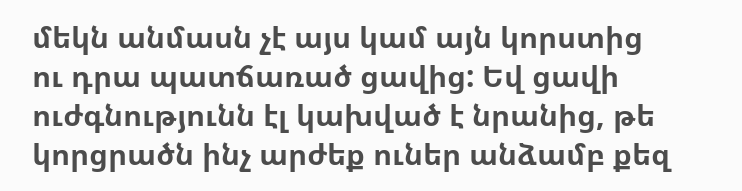մեկն անմասն չէ այս կամ այն կորստից ու դրա պատճառած ցավից: Եվ ցավի ուժգնությունն էլ կախված է նրանից, թե կորցրածն ինչ արժեք ուներ անձամբ քեզ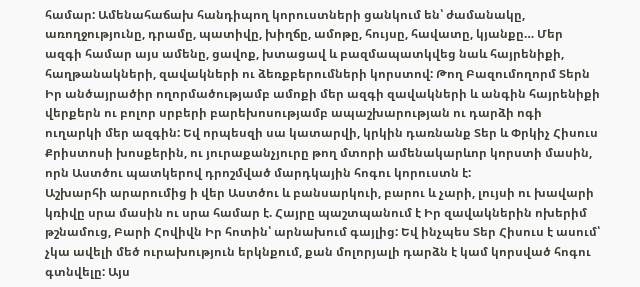համար: Ամենահաճախ հանդիպող կորուստների ցանկում են՝ ժամանակը, առողջությունը, դրամը, պատիվը, խիղճը, ամոթը, հույսը, հավատը, կյանքը… Մեր ազգի համար այս ամենը, ցավոք, խտացավ և բազմապատկվեց նաև հայրենիքի, հաղթանակների, զավակների ու ձեռքբերումների կորստով: Թող Բազումողորմ Տերն Իր անծայրածիր ողորմածությամբ ամոքի մեր ազգի զավակների և անգին հայրենիքի վերքերն ու բոլոր սրբերի բարեխոսությամբ ապաշխարության ու դարձի ոգի ուղարկի մեր ազգին: Եվ որպեսզի սա կատարվի, կրկին դառնանք Տեր և Փրկիչ Հիսուս Քրիստոսի խոսքերին, ու յուրաքանչյուրը թող մտորի ամենակարևոր կորստի մասին, որն Աստծու պատկերով դրոշմված մարդկային հոգու կորուստն է:
Աշխարհի արարումից ի վեր Աստծու և բանսարկուի, բարու և չարի, լույսի ու խավարի կռիվը սրա մասին ու սրա համար է. Հայրը պաշտպանում է Իր զավակներին ոխերիմ թշնամուց, Բարի Հովիվն Իր հոտին՝ արնախում գայլից: Եվ ինչպես Տեր Հիսուս է ասում՝ չկա ավելի մեծ ուրախություն երկնքում, քան մոլորյալի դարձն է կամ կորսված հոգու գտնվելը: Այս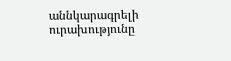աննկարագրելի ուրախությունը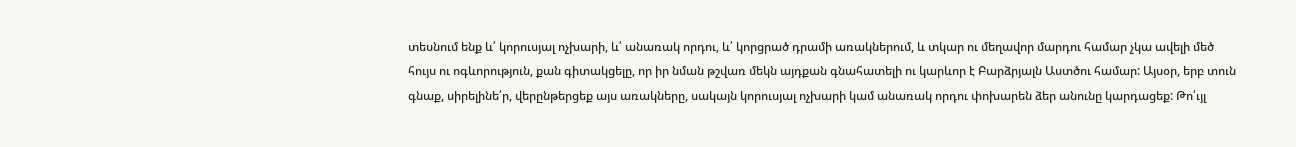տեսնում ենք և՛ կորուսյալ ոչխարի, և՛ անառակ որդու, և՛ կորցրած դրամի առակներում, և տկար ու մեղավոր մարդու համար չկա ավելի մեծ հույս ու ոգևորություն, քան գիտակցելը, որ իր նման թշվառ մեկն այդքան գնահատելի ու կարևոր է Բարձրյալն Աստծու համար: Այսօր, երբ տուն գնաք, սիրելինե՛ր, վերընթերցեք այս առակները, սակայն կորուսյալ ոչխարի կամ անառակ որդու փոխարեն ձեր անունը կարդացեք: Թո՛ւյլ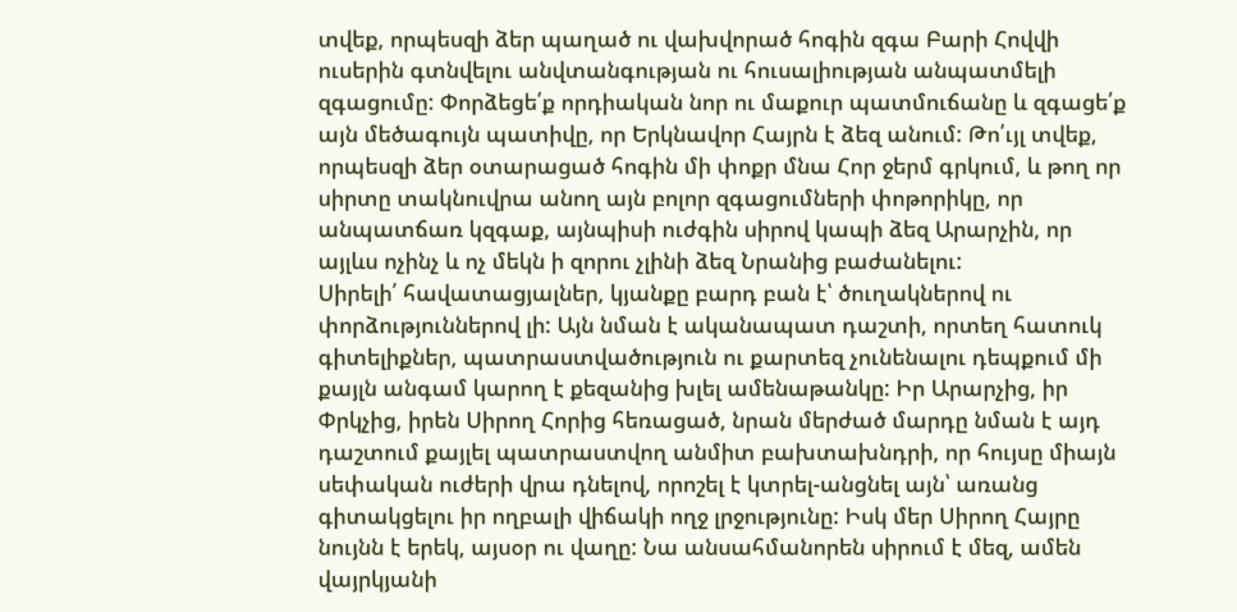տվեք, որպեսզի ձեր պաղած ու վախվորած հոգին զգա Բարի Հովվի ուսերին գտնվելու անվտանգության ու հուսալիության անպատմելի զգացումը: Փորձեցե՛ք որդիական նոր ու մաքուր պատմուճանը և զգացե՛ք այն մեծագույն պատիվը, որ Երկնավոր Հայրն է ձեզ անում: Թո՛ւյլ տվեք, որպեսզի ձեր օտարացած հոգին մի փոքր մնա Հոր ջերմ գրկում, և թող որ սիրտը տակնուվրա անող այն բոլոր զգացումների փոթորիկը, որ անպատճառ կզգաք, այնպիսի ուժգին սիրով կապի ձեզ Արարչին, որ այլևս ոչինչ և ոչ մեկն ի զորու չլինի ձեզ Նրանից բաժանելու:
Սիրելի՛ հավատացյալներ, կյանքը բարդ բան է՝ ծուղակներով ու փորձություններով լի: Այն նման է ականապատ դաշտի, որտեղ հատուկ գիտելիքներ, պատրաստվածություն ու քարտեզ չունենալու դեպքում մի քայլն անգամ կարող է քեզանից խլել ամենաթանկը: Իր Արարչից, իր Փրկչից, իրեն Սիրող Հորից հեռացած, նրան մերժած մարդը նման է այդ դաշտում քայլել պատրաստվող անմիտ բախտախնդրի, որ հույսը միայն սեփական ուժերի վրա դնելով, որոշել է կտրել-անցնել այն՝ առանց գիտակցելու իր ողբալի վիճակի ողջ լրջությունը: Իսկ մեր Սիրող Հայրը նույնն է երեկ, այսօր ու վաղը: Նա անսահմանորեն սիրում է մեզ, ամեն վայրկյանի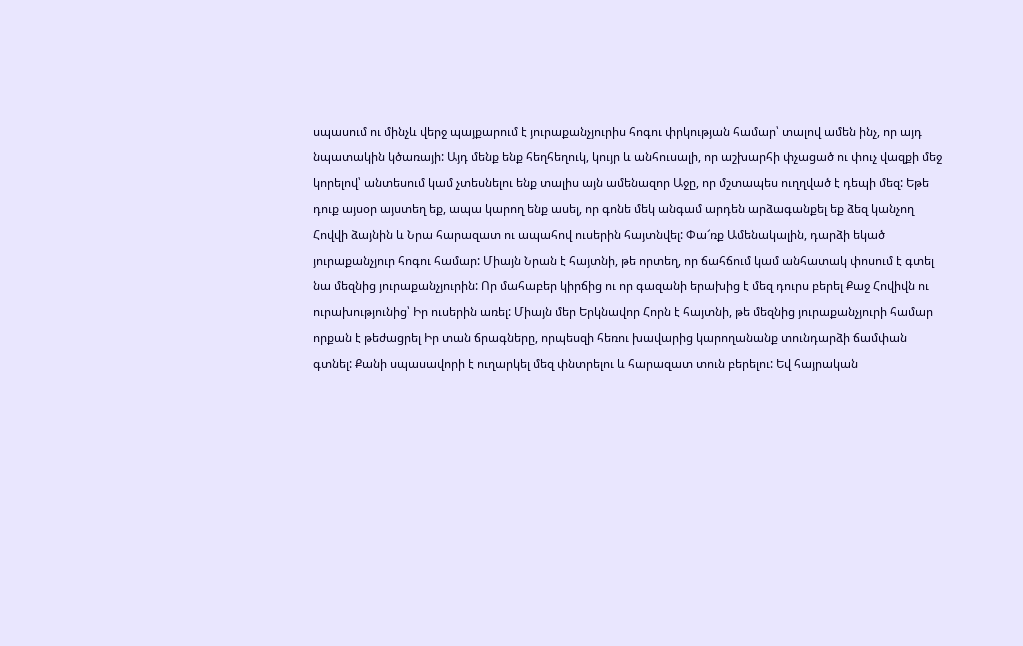սպասում ու մինչև վերջ պայքարում է յուրաքանչյուրիս հոգու փրկության համար՝ տալով ամեն ինչ, որ այդ նպատակին կծառայի: Այդ մենք ենք հեղհեղուկ, կույր և անհուսալի, որ աշխարհի փչացած ու փուչ վազքի մեջ կորելով՝ անտեսում կամ չտեսնելու ենք տալիս այն ամենազոր Աջը, որ մշտապես ուղղված է դեպի մեզ: Եթե դուք այսօր այստեղ եք, ապա կարող ենք ասել, որ գոնե մեկ անգամ արդեն արձագանքել եք ձեզ կանչող Հովվի ձայնին և Նրա հարազատ ու ապահով ուսերին հայտնվել: Փա՜ռք Ամենակալին, դարձի եկած յուրաքանչյուր հոգու համար: Միայն Նրան է հայտնի, թե որտեղ, որ ճահճում կամ անհատակ փոսում է գտել նա մեզնից յուրաքանչյուրին: Որ մահաբեր կիրճից ու որ գազանի երախից է մեզ դուրս բերել Քաջ Հովիվն ու ուրախությունից՝ Իր ուսերին առել: Միայն մեր Երկնավոր Հորն է հայտնի, թե մեզնից յուրաքանչյուրի համար որքան է թեժացրել Իր տան ճրագները, որպեսզի հեռու խավարից կարողանանք տունդարձի ճամփան գտնել: Քանի սպասավորի է ուղարկել մեզ փնտրելու և հարազատ տուն բերելու: Եվ հայրական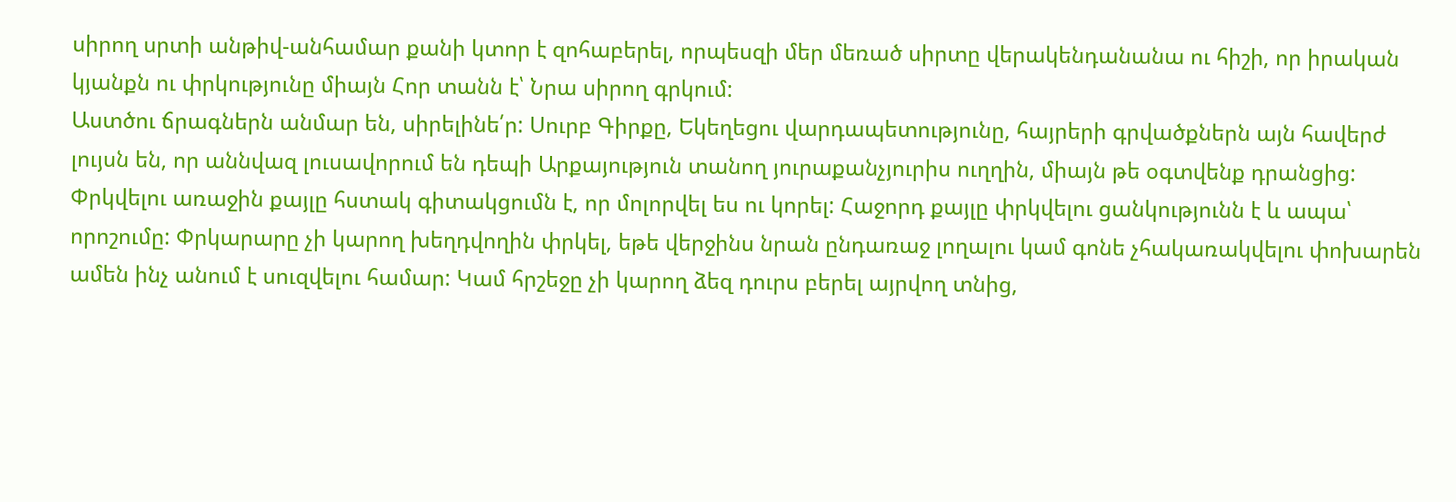սիրող սրտի անթիվ-անհամար քանի կտոր է զոհաբերել, որպեսզի մեր մեռած սիրտը վերակենդանանա ու հիշի, որ իրական կյանքն ու փրկությունը միայն Հոր տանն է՝ Նրա սիրող գրկում:
Աստծու ճրագներն անմար են, սիրելինե՛ր: Սուրբ Գիրքը, Եկեղեցու վարդապետությունը, հայրերի գրվածքներն այն հավերժ լույսն են, որ աննվազ լուսավորում են դեպի Արքայություն տանող յուրաքանչյուրիս ուղղին, միայն թե օգտվենք դրանցից: Փրկվելու առաջին քայլը հստակ գիտակցումն է, որ մոլորվել ես ու կորել: Հաջորդ քայլը փրկվելու ցանկությունն է և ապա՝ որոշումը: Փրկարարը չի կարող խեղդվողին փրկել, եթե վերջինս նրան ընդառաջ լողալու կամ գոնե չհակառակվելու փոխարեն ամեն ինչ անում է սուզվելու համար: Կամ հրշեջը չի կարող ձեզ դուրս բերել այրվող տնից,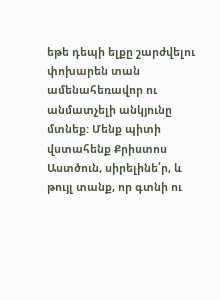եթե դեպի ելքը շարժվելու փոխարեն տան ամենահեռավոր ու անմատչելի անկյունը մտնեք: Մենք պիտի վստահենք Քրիստոս Աստծուն, սիրելինե՛ր, և թույլ տանք, որ գտնի ու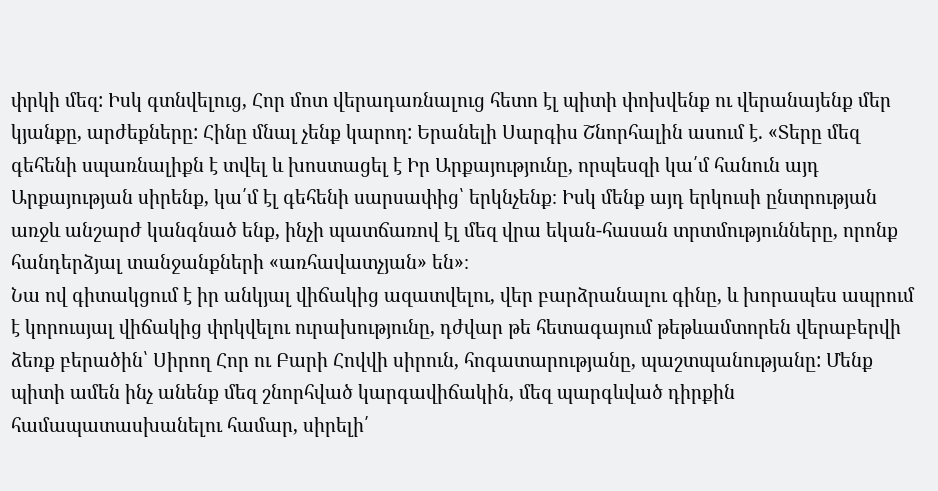փրկի մեզ: Իսկ գտնվելուց, Հոր մոտ վերադառնալուց հետո էլ պիտի փոխվենք ու վերանայենք մեր կյանքը, արժեքները: Հինը մնալ չենք կարող: Երանելի Սարգիս Շնորհալին ասում է. «Տերը մեզ գեհենի սպառնալիքն է տվել և խոստացել է Իր Արքայությունը, որպեսզի կա՛մ հանուն այդ Արքայության սիրենք, կա՛մ էլ գեհենի սարսափից՝ երկնչենք։ Իսկ մենք այդ երկուսի ընտրության առջև անշարժ կանգնած ենք, ինչի պատճառով էլ մեզ վրա եկան-հասան տրտմությունները, որոնք հանդերձյալ տանջանքների «առհավատչյան» են»։
Նա ով գիտակցում է իր անկյալ վիճակից ազատվելու, վեր բարձրանալու գինը, և խորապես ապրում է կորուսյալ վիճակից փրկվելու ուրախությունը, դժվար թե հետագայում թեթևամտորեն վերաբերվի ձեռք բերածին՝ Սիրող Հոր ու Բարի Հովվի սիրուն, հոգատարությանը, պաշտպանությանը: Մենք պիտի ամեն ինչ անենք մեզ շնորհված կարգավիճակին, մեզ պարգևված դիրքին համապատասխանելու համար, սիրելի՛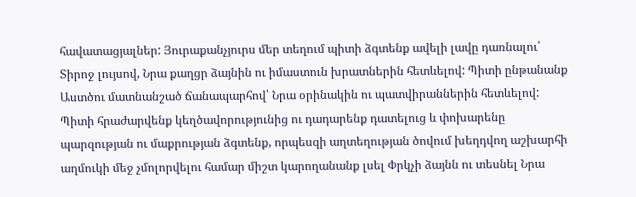հավատացյալներ: Յուրաքանչյուրս մեր տեղում պիտի ձգտենք ավելի լավը դառնալու՝ Տիրոջ լույսով, Նրա քաղցր ձայնին ու իմաստուն խրատներին հետևելով: Պիտի ընթանանք Աստծու մատնանշած ճանապարհով՝ Նրա օրինակին ու պատվիրաններին հետևելով: Պիտի հրաժարվենք կեղծավորությունից ու դադարենք դատելուց և փոխարենը պարզության ու մաքրության ձգտենք, որպեսզի աղտեղության ծովում խեղդվող աշխարհի աղմուկի մեջ չմոլորվելու համար միշտ կարողանանք լսել Փրկչի ձայնն ու տեսնել Նրա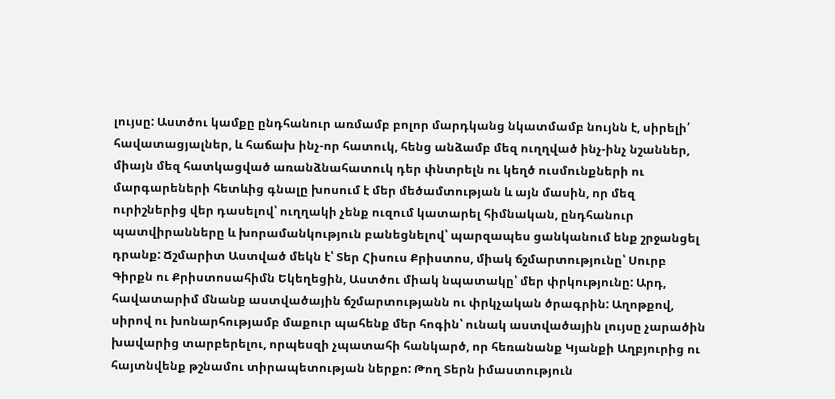լույսը: Աստծու կամքը ընդհանուր առմամբ բոլոր մարդկանց նկատմամբ նույնն է, սիրելի՛ հավատացյալներ, և հաճախ ինչ-որ հատուկ, հենց անձամբ մեզ ուղղված ինչ-ինչ նշաններ, միայն մեզ հատկացված առանձնահատուկ դեր փնտրելն ու կեղծ ուսմունքների ու մարգարեների հետևից գնալը խոսում է մեր մեծամտության և այն մասին, որ մեզ ուրիշներից վեր դասելով՝ ուղղակի չենք ուզում կատարել հիմնական, ընդհանուր պատվիրանները և խորամանկություն բանեցնելով՝ պարզապես ցանկանում ենք շրջանցել դրանք: Ճշմարիտ Աստված մեկն է՝ Տեր Հիսուս Քրիստոս, միակ ճշմարտությունը՝ Սուրբ Գիրքն ու Քրիստոսահիմն Եկեղեցին, Աստծու միակ նպատակը՝ մեր փրկությունը: Արդ, հավատարիմ մնանք աստվածային ճշմարտությանն ու փրկչական ծրագրին: Աղոթքով, սիրով ու խոնարհությամբ մաքուր պահենք մեր հոգին՝ ունակ աստվածային լույսը չարածին խավարից տարբերելու, որպեսզի չպատահի հանկարծ, որ հեռանանք Կյանքի Աղբյուրից ու հայտնվենք թշնամու տիրապետության ներքո: Թող Տերն իմաստություն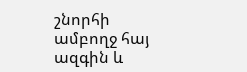շնորհի ամբողջ հայ ազգին և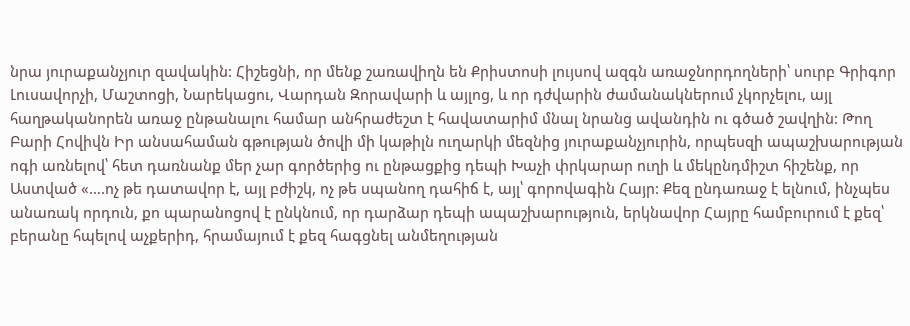նրա յուրաքանչյուր զավակին: Հիշեցնի, որ մենք շառավիղն են Քրիստոսի լույսով ազգն առաջնորդողների՝ սուրբ Գրիգոր Լուսավորչի, Մաշտոցի, Նարեկացու, Վարդան Զորավարի և այլոց, և որ դժվարին ժամանակներում չկորչելու, այլ հաղթականորեն առաջ ընթանալու համար անհրաժեշտ է հավատարիմ մնալ նրանց ավանդին ու գծած շավղին: Թող Բարի Հովիվն Իր անսահաման գթության ծովի մի կաթիլն ուղարկի մեզնից յուրաքանչյուրին, որպեսզի ապաշխարության ոգի առնելով՝ հետ դառնանք մեր չար գործերից ու ընթացքից դեպի Խաչի փրկարար ուղի և մեկընդմիշտ հիշենք, որ Աստված «….ոչ թե դատավոր է, այլ բժիշկ, ոչ թե սպանող դահիճ է, այլ՝ գորովագին Հայր: Քեզ ընդառաջ է ելնում, ինչպես անառակ որդուն, քո պարանոցով է ընկնում, որ դարձար դեպի ապաշխարություն, երկնավոր Հայրը համբուրում է քեզ՝ բերանը հպելով աչքերիդ, հրամայում է քեզ հագցնել անմեղության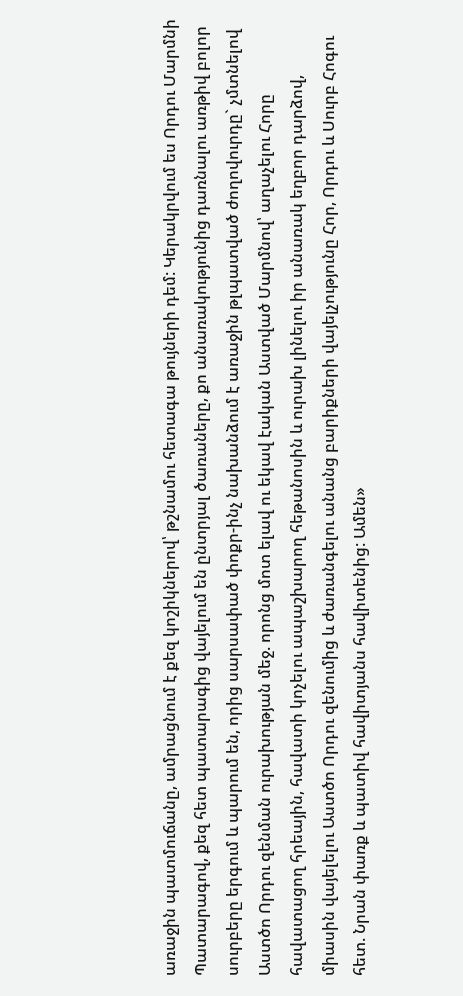առաջին պատմուճանը, ամրացնում է քեզ կոշիկներով՝ թշնամու հետագա թույների դեմ: Կերակրվում ես Որդու Մարմնի Պատարագով, քեզ հետ պատարագից վայելում են ընտրյալ ծառաները, քո անառակությունից դառնալու առթիվ բոլոր սուրբերը երգում և պարում են, որից սարսափած փոքր-ինչ նախանձում է առաջին թլպատված ժողովուրդը` չմտնելով Աստծո Որդու զենման ուրախության մեջ. որոնց մոտ ելավ ու եկավ էական Աստված Մարմնով՝ աղաչելու Հորը հավատացող հրեային, հավատի կոչելու ապաշխարող հեթանոսին և ուրախ լինելու իր անառակ եղբոր դարձով, միասին վայելելու Աստծո Որդու զենումից և ժառանգելու անանց բարիքների վայելչությունը Հոր, Որդու և Սուրբ Հոգու հետ. Նրան փառք և պատիվ հավիտյանս հավիտենից: Ամեն»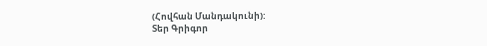(Հովհան Մանդակունի):
Տեր Գրիգոր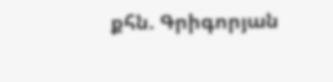քհն. Գրիգորյան